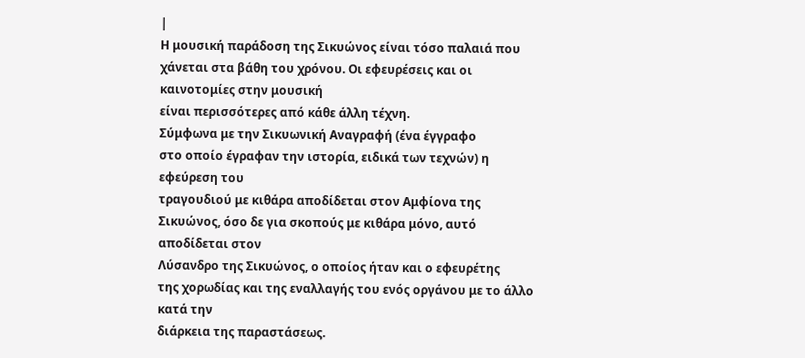|
Η μουσική παράδοση της Σικυώνος είναι τόσο παλαιά που
χάνεται στα βάθη του χρόνου. Οι εφευρέσεις και οι καινοτομίες στην μουσική
είναι περισσότερες από κάθε άλλη τέχνη.
Σύμφωνα με την Σικυωνική Αναγραφή (ένα έγγραφο
στο οποίο έγραφαν την ιστορία, ειδικά των τεχνών) η εφεύρεση του
τραγουδιού με κιθάρα αποδίδεται στον Αμφίονα της
Σικυώνος, όσο δε για σκοπούς με κιθάρα μόνο, αυτό αποδίδεται στον
Λύσανδρο της Σικυώνος, ο οποίος ήταν και ο εφευρέτης
της χορωδίας και της εναλλαγής του ενός οργάνου με το άλλο κατά την
διάρκεια της παραστάσεως.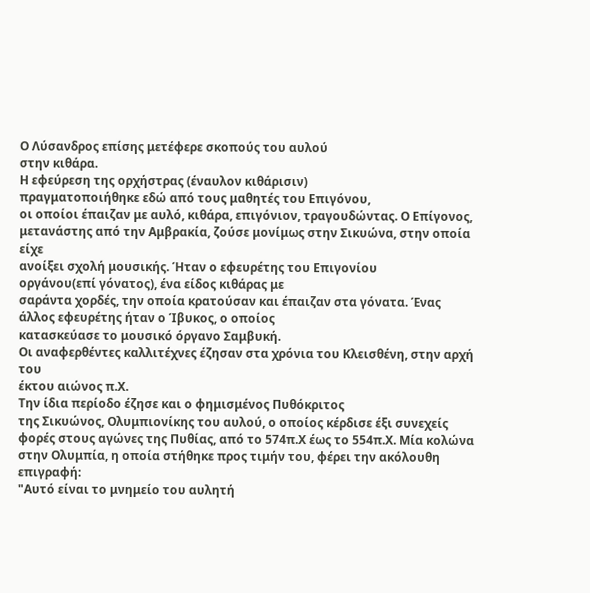Ο Λύσανδρος επίσης μετέφερε σκοπούς του αυλού
στην κιθάρα.
Η εφεύρεση της ορχήστρας (έναυλον κιθάρισιν)
πραγματοποιήθηκε εδώ από τους μαθητές του Επιγόνου,
οι οποίοι έπαιζαν με αυλό, κιθάρα, επιγόνιον, τραγουδώντας. Ο Επίγονος,
μετανάστης από την Αμβρακία, ζούσε μονίμως στην Σικυώνα, στην οποία είχε
ανοίξει σχολή μουσικής. Ήταν ο εφευρέτης του Επιγονίου
οργάνου(επί γόνατος), ένα είδος κιθάρας με
σαράντα χορδές, την οποία κρατούσαν και έπαιζαν στα γόνατα. Ένας
άλλος εφευρέτης ήταν ο Ίβυκος, ο οποίος
κατασκεύασε το μουσικό όργανο Σαμβυκή.
Οι αναφερθέντες καλλιτέχνες έζησαν στα χρόνια του Κλεισθένη, στην αρχή του
έκτου αιώνος π.Χ.
Την ίδια περίοδο έζησε και ο φημισμένος Πυθόκριτος
της Σικυώνος, Ολυμπιονίκης του αυλού, ο οποίος κέρδισε έξι συνεχείς
φορές στους αγώνες της Πυθίας, από το 574π.Χ έως το 554π.Χ. Μία κολώνα
στην Ολυμπία, η οποία στήθηκε προς τιμήν του, φέρει την ακόλουθη επιγραφή:
"Αυτό είναι το μνημείο του αυλητή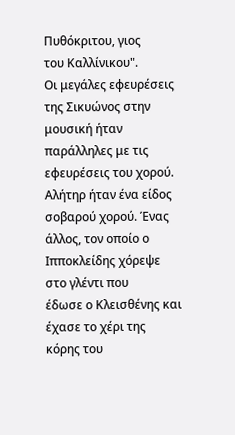Πυθόκριτου, γιος
του Καλλίνικου".
Οι μεγάλες εφευρέσεις της Σικυώνος στην μουσική ήταν παράλληλες με τις
εφευρέσεις του χορού. Αλήτηρ ήταν ένα είδος
σοβαρού χορού. Ένας άλλος, τον οποίο ο Ιπποκλείδης χόρεψε στο γλέντι που
έδωσε ο Κλεισθένης και έχασε το χέρι της κόρης του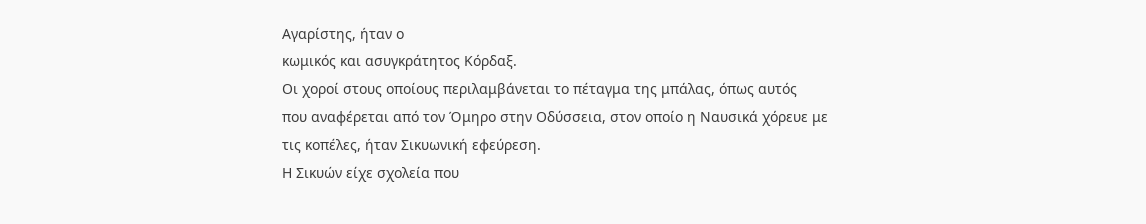Αγαρίστης, ήταν ο
κωμικός και ασυγκράτητος Κόρδαξ.
Οι χοροί στους οποίους περιλαμβάνεται το πέταγμα της μπάλας, όπως αυτός
που αναφέρεται από τον Όμηρο στην Οδύσσεια, στον οποίο η Ναυσικά χόρευε με
τις κοπέλες, ήταν Σικυωνική εφεύρεση.
Η Σικυών είχε σχολεία που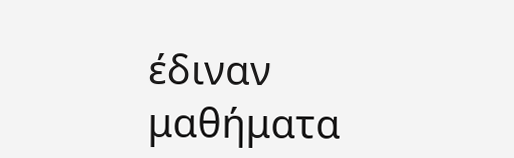έδιναν μαθήματα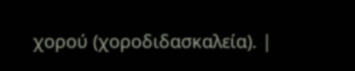χορού (χοροδιδασκαλεία). |